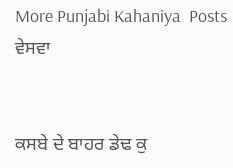More Punjabi Kahaniya  Posts
ਵੇਸਵਾ


ਕਸਬੇ ਦੇ ਬਾਹਰ ਡੇਢ ਕੁ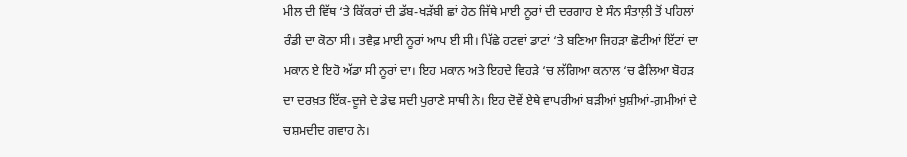ਮੀਲ ਦੀ ਵਿੱਥ ‘ਤੇ ਕਿੱਕਰਾਂ ਦੀ ਡੱਬ-ਖੜੱਬੀ ਛਾਂ ਹੇਠ ਜਿੱਥੇ ਮਾਈ ਨੂਰਾਂ ਦੀ ਦਰਗਾਹ ਏ ਸੰਨ ਸੰਤਾਲ਼ੀ ਤੋਂ ਪਹਿਲਾਂ ਰੰਡੀ ਦਾ ਕੋਠਾ ਸੀ। ਤਵੈਫ਼ ਮਾਈ ਨੂਰਾਂ ਆਪ ਈ ਸੀ। ਪਿੱਛੇ ਹਟਵਾਂ ਡਾਟਾਂ ‘ਤੇ ਬਣਿਆ ਜਿਹੜਾ ਛੋਟੀਆਂ ਇੱਟਾਂ ਦਾ ਮਕਾਨ ਏ ਇਹੋ ਅੱਡਾ ਸੀ ਨੂਰਾਂ ਦਾ। ਇਹ ਮਕਾਨ ਅਤੇ ਇਹਦੇ ਵਿਹੜੇ ‘ਚ ਲੱਗਿਆ ਕਨਾਲ ‘ਚ ਫੈਲਿਆ ਬੋਹੜ ਦਾ ਦਰਖ਼ਤ ਇੱਕ-ਦੂਜੇ ਦੇ ਡੇਢ ਸਦੀ ਪੁਰਾਣੇ ਸਾਥੀ ਨੇ। ਇਹ ਦੋਵੇਂ ਏਥੇ ਵਾਪਰੀਆਂ ਬੜੀਆਂ ਖ਼ੁਸ਼ੀਆਂ-ਗ਼ਮੀਆਂ ਦੇ ਚਸ਼ਮਦੀਦ ਗਵਾਹ ਨੇ।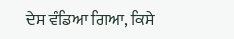ਦੇਸ ਵੰਡਿਆ ਗਿਆ, ਕਿਸੇ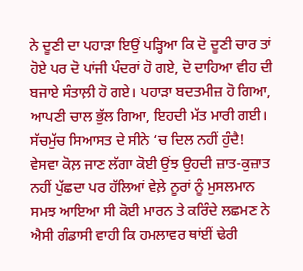ਨੇ ਦੂਣੀ ਦਾ ਪਹਾੜਾ ਇਉਂ ਪੜ੍ਹਿਆ ਕਿ ਦੋ ਦੂਣੀ ਚਾਰ ਤਾਂ ਹੋਏ ਪਰ ਦੋ ਪਾਂਜੀ ਪੰਦਰਾਂ ਹੋ ਗਏ, ਦੋ ਦਾਹਿਆ ਵੀਹ ਦੀ ਬਜਾਏ ਸੰਤਾਲ਼ੀ ਹੋ ਗਏ। ਪਹਾੜਾ ਬਦਤਮੀਜ਼ ਹੋ ਗਿਆ, ਆਪਣੀ ਚਾਲ ਭੁੱਲ ਗਿਆ, ਇਹਦੀ ਮੱਤ ਮਾਰੀ ਗਈ। ਸੱਚਮੁੱਚ ਸਿਆਸਤ ਦੇ ਸੀਨੇ ‘ਚ ਦਿਲ ਨਹੀਂ ਹੁੰਦੈ!
ਵੇਸਵਾ ਕੋਲ਼ ਜਾਣ ਲੱਗਾ ਕੋਈ ਉਂਝ ਉਹਦੀ ਜ਼ਾਤ-ਕੁਜ਼ਾਤ ਨਹੀਂ ਪੁੱਛਦਾ ਪਰ ਹੱਲਿਆਂ ਵੇਲ਼ੇ ਨੂਰਾਂ ਨੂੰ ਮੁਸਲਮਾਨ ਸਮਝ ਆਇਆ ਸੀ ਕੋਈ ਮਾਰਨ ਤੇ ਕਰਿੰਦੇ ਲਛਮਣ ਨੇ ਐਸੀ ਗੰਡਾਸੀ ਵਾਹੀ ਕਿ ਹਮਲਾਵਰ ਥਾਂਈਂ ਢੇਰੀ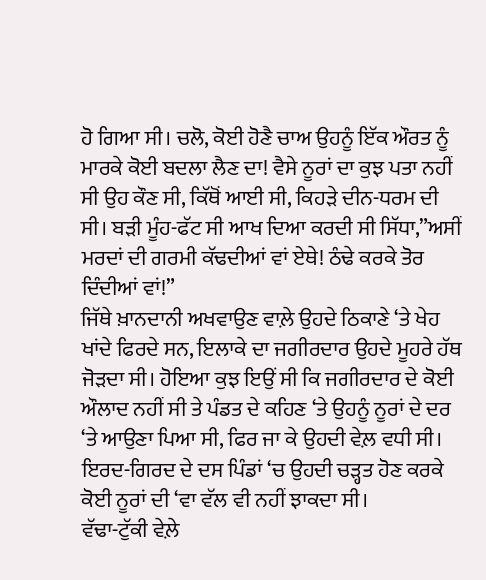ਹੋ ਗਿਆ ਸੀ। ਚਲੋ, ਕੋਈ ਹੋਣੈ ਚਾਅ ਉਹਨੂੰ ਇੱਕ ਔਰਤ ਨੂੰ ਮਾਰਕੇ ਕੋਈ ਬਦਲਾ ਲੈਣ ਦਾ! ਵੈਸੇ ਨੂਰਾਂ ਦਾ ਕੁਝ ਪਤਾ ਨਹੀਂ ਸੀ ਉਹ ਕੌਣ ਸੀ, ਕਿੱਥੋਂ ਆਈ ਸੀ, ਕਿਹੜੇ ਦੀਨ-ਧਰਮ ਦੀ ਸੀ। ਬੜੀ ਮੂੰਹ-ਫੱਟ ਸੀ ਆਖ ਦਿਆ ਕਰਦੀ ਸੀ ਸਿੱਧਾ,”ਅਸੀਂ ਮਰਦਾਂ ਦੀ ਗਰਮੀ ਕੱਢਦੀਆਂ ਵਾਂ ਏਥੇ! ਠੰਢੇ ਕਰਕੇ ਤੋਰ ਦਿੰਦੀਆਂ ਵਾਂ!”
ਜਿੱਥੇ ਖ਼ਾਨਦਾਨੀ ਅਖਵਾਉਣ ਵਾਲ਼ੇ ਉਹਦੇ ਠਿਕਾਣੇ ‘ਤੇ ਖੇਹ ਖਾਂਦੇ ਫਿਰਦੇ ਸਨ, ਇਲਾਕੇ ਦਾ ਜਗੀਰਦਾਰ ਉਹਦੇ ਮੂਹਰੇ ਹੱਥ ਜੋੜਦਾ ਸੀ। ਹੋਇਆ ਕੁਝ ਇਉਂ ਸੀ ਕਿ ਜਗੀਰਦਾਰ ਦੇ ਕੋਈ ਔਲਾਦ ਨਹੀਂ ਸੀ ਤੇ ਪੰਡਤ ਦੇ ਕਹਿਣ ‘ਤੇ ਉਹਨੂੰ ਨੂਰਾਂ ਦੇ ਦਰ ‘ਤੇ ਆਉਣਾ ਪਿਆ ਸੀ, ਫਿਰ ਜਾ ਕੇ ਉਹਦੀ ਵੇਲ਼ ਵਧੀ ਸੀ। ਇਰਦ-ਗਿਰਦ ਦੇ ਦਸ ਪਿੰਡਾਂ ‘ਚ ਉਹਦੀ ਚੜ੍ਹਤ ਹੋਣ ਕਰਕੇ ਕੋਈ ਨੂਰਾਂ ਦੀ ‘ਵਾ ਵੱਲ ਵੀ ਨਹੀਂ ਝਾਕਦਾ ਸੀ।
ਵੱਢਾ-ਟੁੱਕੀ ਵੇਲ਼ੇ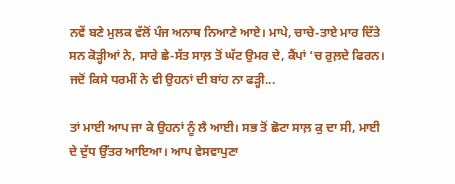ਨਵੇਂ ਬਣੇ ਮੁਲਕ ਵੱਲੋਂ ਪੰਜ ਅਨਾਥ ਨਿਆਣੇ ਆਏ। ਮਾਪੇ, ਚਾਚੇ-ਤਾਏ ਮਾਰ ਦਿੱਤੇ ਸਨ ਕੋੜ੍ਹੀਆਂ ਨੇ, ਸਾਰੇ ਛੇ-ਸੱਤ ਸਾਲ਼ ਤੋਂ ਘੱਟ ਉਮਰ ਦੇ, ਕੈਂਪਾਂ ‘ਚ ਰੁਲ਼ਦੇ ਫਿਰਨ। ਜਦੋਂ ਕਿਸੇ ਧਰਮੀਂ ਨੇ ਵੀ ਉਹਨਾਂ ਦੀ ਬਾਂਹ ਨਾ ਫੜ੍ਹੀ...

ਤਾਂ ਮਾਈ ਆਪ ਜਾ ਕੇ ਉਹਨਾਂ ਨੂੰ ਲੈ ਆਈ। ਸਭ ਤੋਂ ਛੋਟਾ ਸਾਲ਼ ਕੁ ਦਾ ਸੀ, ਮਾਈ ਦੇ ਦੁੱਧ ਉੱਤਰ ਆਇਆ। ਆਪ ਵੇਸਵਾਪੁਣਾ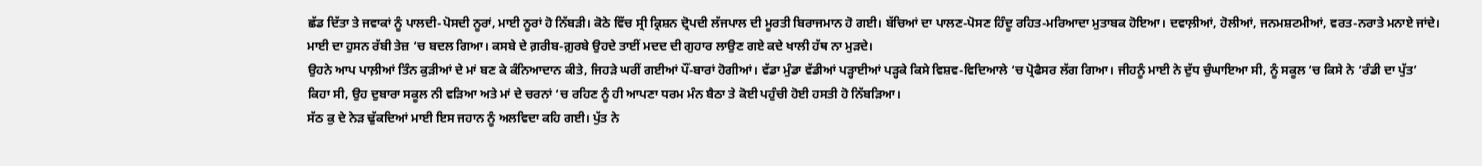ਛੱਡ ਦਿੱਤਾ ਤੇ ਜਵਾਕਾਂ ਨੂੰ ਪਾਲਦੀ-ਪੋਸਦੀ ਨੂਰਾਂ, ਮਾਈ ਨੂਰਾਂ ਹੋ ਨਿੱਬੜੀ। ਕੋਠੇ ਵਿੱਚ ਸ੍ਰੀ ਕ੍ਰਿਸ਼ਨ ਦ੍ਰੋਪਦੀ ਲੱਜਪਾਲ ਦੀ ਮੂਰਤੀ ਬਿਰਾਜਮਾਨ ਹੋ ਗਈ। ਬੱਚਿਆਂ ਦਾ ਪਾਲਣ-ਪੋਸਣ ਹਿੰਦੂ ਰਹਿਤ-ਮਰਿਆਦਾ ਮੁਤਾਬਕ ਹੋਇਆ। ਦਵਾਲ਼ੀਆਂ, ਹੋਲੀਆਂ, ਜਨਮਸ਼ਟਮੀਆਂ, ਵਰਤ-ਨਰਾਤੇ ਮਨਾਏ ਜਾਂਦੇ। ਮਾਈ ਦਾ ਹੁਸਨ ਰੱਬੀ ਤੇਜ਼ ‘ਚ ਬਦਲ ਗਿਆ। ਕਸਬੇ ਦੇ ਗ਼ਰੀਬ-ਗ਼ੁਰਬੇ ਉਹਦੇ ਤਾਈਂ ਮਦਦ ਦੀ ਗੁਹਾਰ ਲਾਉਣ ਗਏ ਕਦੇ ਖਾਲੀ ਹੱਥ ਨਾ ਮੁੜਦੇ।
ਉਹਨੇ ਆਪ ਪਾਲ਼ੀਆਂ ਤਿੰਨ ਕੁੜੀਆਂ ਦੇ ਮਾਂ ਬਣ ਕੇ ਕੰਨਿਆਦਾਨ ਕੀਤੇ, ਜਿਹੜੇ ਘਰੀਂ ਗਈਆਂ ਪੌਂ-ਬਾਰਾਂ ਹੋਗੀਆਂ। ਵੱਡਾ ਮੁੰਡਾ ਵੱਡੀਆਂ ਪੜ੍ਹਾਈਆਂ ਪੜ੍ਹਕੇ ਕਿਸੇ ਵਿਸ਼ਵ-ਵਿਦਿਆਲੇ ‘ਚ ਪ੍ਰੋਫੈਸਰ ਲੱਗ ਗਿਆ। ਜੀਹਨੂੰ ਮਾਈ ਨੇ ਦੁੱਧ ਚੁੰਘਾਇਆ ਸੀ, ਨੂੰ ਸਕੂਲ ‘ਚ ਕਿਸੇ ਨੇ ‘ਰੰਡੀ ਦਾ ਪੁੱਤ’ ਕਿਹਾ ਸੀ, ਉਹ ਦੁਬਾਰਾ ਸਕੂਲ ਨੀ ਵੜਿਆ ਅਤੇ ਮਾਂ ਦੇ ਚਰਨਾਂ ‘ਚ ਰਹਿਣ ਨੂੰ ਹੀ ਆਪਣਾ ਧਰਮ ਮੰਨ ਬੈਠਾ ਤੇ ਕੋਈ ਪਹੁੰਚੀ ਹੋਈ ਹਸਤੀ ਹੋ ਨਿੱਬੜਿਆ।
ਸੱਠ ਕੁ ਦੇ ਨੇੜ ਢੁੱਕਦਿਆਂ ਮਾਈ ਇਸ ਜਹਾਨ ਨੂੰ ਅਲਵਿਦਾ ਕਹਿ ਗਈ। ਪੁੱਤ ਨੇ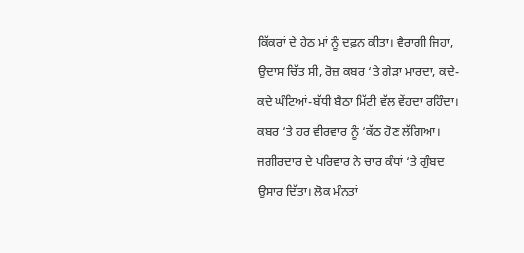ਕਿੱਕਰਾਂ ਦੇ ਹੇਠ ਮਾਂ ਨੂੰ ਦਫ਼ਨ ਕੀਤਾ। ਵੈਰਾਗੀ ਜਿਹਾ, ਉਦਾਸ ਚਿੱਤ ਸੀ, ਰੋਜ਼ ਕਬਰ ‘ਤੇ ਗੇੜਾ ਮਾਰਦਾ, ਕਦੇ-ਕਦੇ ਘੰਟਿਆਂ-ਬੱਧੀ ਬੈਠਾ ਮਿੱਟੀ ਵੱਲ ਵੇਂਹਦਾ ਰਹਿੰਦਾ। ਕਬਰ ‘ਤੇ ਹਰ ਵੀਰਵਾਰ ਨੂੰ ‘ਕੱਠ ਹੋਣ ਲੱਗਿਆ। ਜਗੀਰਦਾਰ ਦੇ ਪਰਿਵਾਰ ਨੇ ਚਾਰ ਕੰਧਾਂ ‘ਤੇ ਗੁੰਬਦ ਉਸਾਰ ਦਿੱਤਾ। ਲੋਕ ਮੰਨਤਾਂ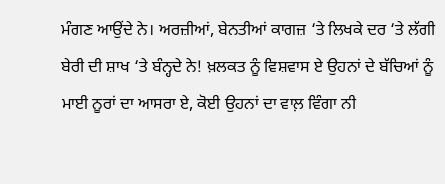ਮੰਗਣ ਆਉਂਦੇ ਨੇ। ਅਰਜ਼ੀਆਂ, ਬੇਨਤੀਆਂ ਕਾਗਜ਼ ‘ਤੇ ਲਿਖਕੇ ਦਰ ‘ਤੇ ਲੱਗੀ ਬੇਰੀ ਦੀ ਸ਼ਾਖ ‘ਤੇ ਬੰਨ੍ਹਦੇ ਨੇ! ਖ਼ਲਕਤ ਨੂੰ ਵਿਸ਼ਵਾਸ ਏ ਉਹਨਾਂ ਦੇ ਬੱਚਿਆਂ ਨੂੰ ਮਾਈ ਨੂਰਾਂ ਦਾ ਆਸਰਾ ਏ, ਕੋਈ ਉਹਨਾਂ ਦਾ ਵਾਲ਼ ਵਿੰਗਾ ਨੀ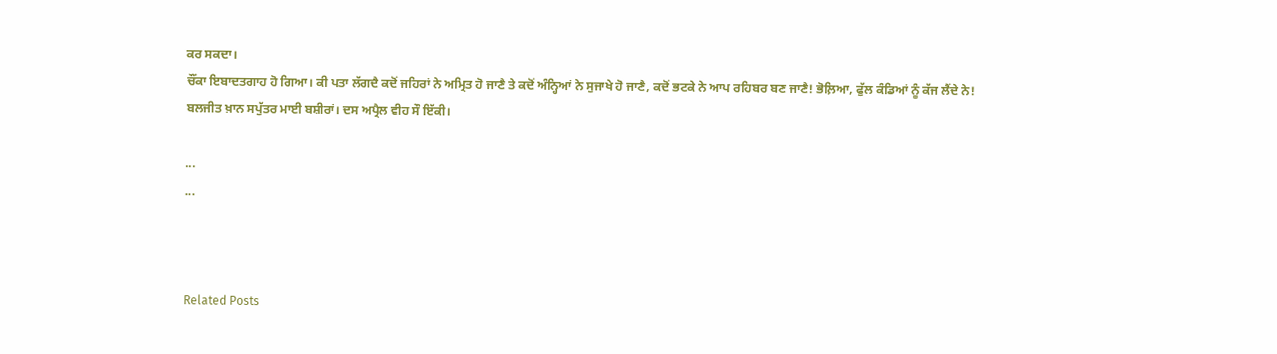ਕਰ ਸਕਦਾ।
ਚੌਂਕਾ ਇਬਾਦਤਗਾਹ ਹੋ ਗਿਆ। ਕੀ ਪਤਾ ਲੱਗਦੈ ਕਦੋਂ ਜਹਿਰਾਂ ਨੇ ਅਮ੍ਰਿਤ ਹੋ ਜਾਣੈ ਤੇ ਕਦੋਂ ਅੰਨ੍ਹਿਆਂ ਨੇ ਸੁਜਾਖੇ ਹੋ ਜਾਣੈ, ਕਦੋਂ ਭਟਕੇ ਨੇ ਆਪ ਰਹਿਬਰ ਬਣ ਜਾਣੈ! ਭੋਲ਼ਿਆ, ਫੁੱਲ ਕੰਡਿਆਂ ਨੂੰ ਕੱਜ ਲੈਂਦੇ ਨੇ!
ਬਲਜੀਤ ਖ਼ਾਨ ਸਪੁੱਤਰ ਮਾਈ ਬਸ਼ੀਰਾਂ। ਦਸ ਅਪ੍ਰੈਲ ਵੀਹ ਸੌ ਇੱਕੀ।

...
...



Related Posts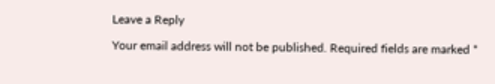Leave a Reply

Your email address will not be published. Required fields are marked *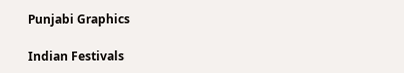Punjabi Graphics

Indian Festivals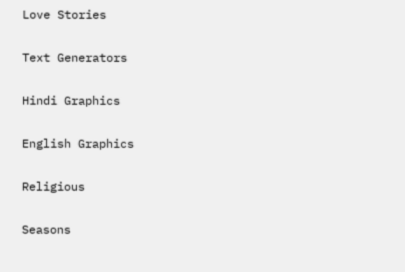Love Stories

Text Generators

Hindi Graphics

English Graphics

Religious

Seasons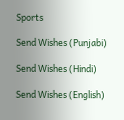Sports

Send Wishes (Punjabi)

Send Wishes (Hindi)

Send Wishes (English)